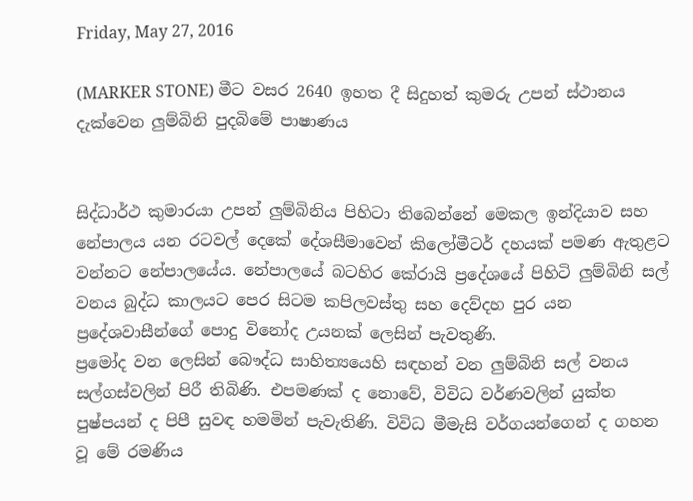Friday, May 27, 2016

(MARKER STONE) මීට වසර 2640 ඉහත දී සිදුහත් කුමරු උපන් ස්ථානය දැක්වෙන ලුම්බිනි පුදබිමේ පාෂාණය


සිද්ධාර්ථ කුමාරයා උපන් ලුම්බිනිය පිහිටා තිබෙන්නේ මෙකල ඉන්දියාව සහ නේපාලය යන රටවල් දෙකේ දේශසීමාවෙන් කිලෝමීටර් දහයක් පමණ ඇතුළට වන්නට නේපාලයේය. නේපාලයේ බටහිර කේරායි ප්‍රදේශයේ පිහිටි ලුම්බිනි සල් වනය බුද්ධ කාලයට පෙර සිටම කපිලවස්තු සහ දෙව්දහ පුර යන ප්‍රදේශවාසීන්ගේ පොදු විනෝද උයනක් ලෙසින් පැවතුණි.
ප්‍රමෝද වන ලෙසින් බෞද්ධ සාහිත්‍යයෙහි සඳහන් වන ලුම්බිනි සල් වනය සල්ගස්වලින් පිරී තිබිණි. එපමණක් ද නොවේ, විවිධ වර්ණවලින් යුක්ත පුෂ්පයන් ද පිපී සුවඳ හමමින් පැවැතිණි. විවිධ මීමැසි වර්ගයන්ගෙන් ද ගහන වූ මේ රමණිය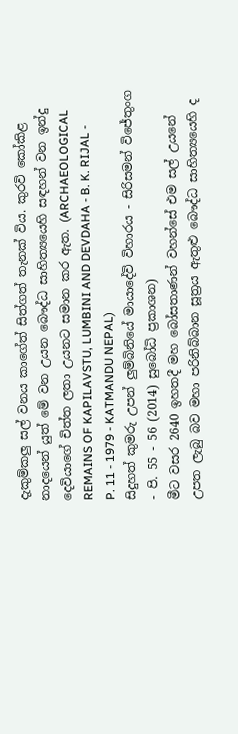දැකුම්කලු සල් වනය කාගේත් සිත්ගත් තැනක් විය. කුරවි කෝකිළ නාදයෙන් යුත් මේ වන උයන බෞද්ධ සාහිත්‍යයෙහි සඳහන් වන ඉන්දු දෙවියාගේ චිත්ත ලතා උයනට සමාන කර ඇත. (ARCHAEOLOGICAL REMAINS OF KAPILAVSTU, LUMBINI AND DEVDAHA - B. K. RIJAL - P. 11 - 1979 - KATMANDU NEPAL)
සිදුහත් කුමරු උපන් ලුම්බිනියේ මායාදේවි විහාරය - සිරිසමන් විජේතුංග - පි. 55 - 56 (2014) සුබෝධි ප්‍රකාශන)
මීට වසර 2640 ඉහතදී මහ බෝසතාණන් වහන්සේ එම සල් උයනේ උපත ලැබු බව මහා පරිනිබ්බාන සූත්‍රය ඇතුළු බෞද්ධ සාහිත්‍යයෙහි ද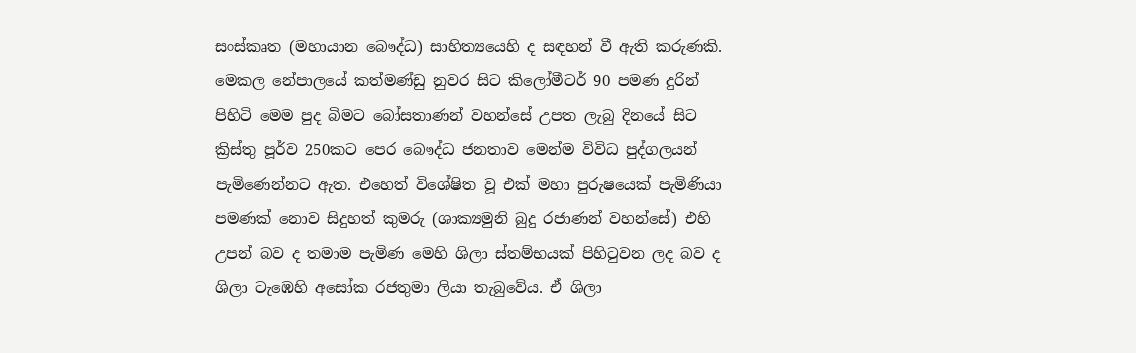සංස්කෘත (මහායාන බෞද්ධ) සාහිත්‍යයෙහි ද සඳහන් වී ඇති කරුණකි.
මෙකල නේපාලයේ කත්මණ්ඩු නුවර සිට කිලෝමීටර් 90 පමණ දුරින් පිහිටි මෙම පුද බිමට බෝසතාණන් වහන්සේ උපත ලැබු දිනයේ සිට ක්‍රිස්තු පූර්ව 250කට පෙර බෞද්ධ ජනතාව මෙන්ම විවිධ පුද්ගලයන් පැමිණෙන්නට ඇත. එහෙත් විශේෂිත වූ එක් මහා පුරුෂයෙක් පැමිණියා පමණක් නොව සිදුහත් කුමරු (ශාක්‍යමුනි බුදු රජාණන් වහන්සේ) එහි උපන් බව ද තමාම පැමිණ මෙහි ශිලා ස්තම්භයක් පිහිටුවන ලද බව ද ශිලා ටැඹෙහි අසෝක රජතුමා ලියා තැබුවේය. ඒ ශිලා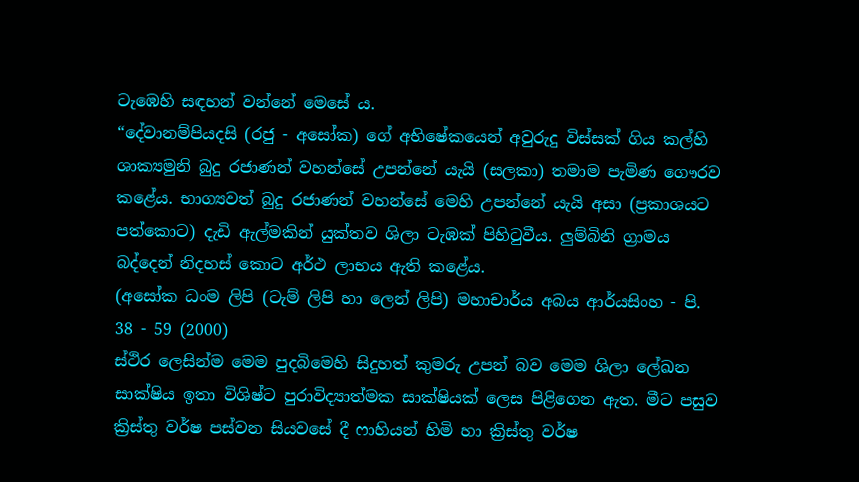ටැඹෙහි සඳහන් වන්නේ මෙසේ ය.
“දේවානම්පියදසි (රජු - අසෝක) ගේ අභිෂේකයෙන් අවුරුදු විස්සක් ගිය කල්හි ශාක්‍යමුනි බුදු රජාණන් වහන්සේ උපන්නේ යැයි (සලකා) තමාම පැමිණ ගෞරව කළේය. භාග්‍යවත් බුදු රජාණන් වහන්සේ මෙහි උපන්නේ යැයි අසා (ප්‍රකාශයට පත්කොට) දැඩි ඇල්මකින් යුක්තව ශිලා ටැඹක් පිහිටුවීය. ලුම්බිනි ග්‍රාමය බද්දෙන් නිදහස් කොට අර්ථ ලාභය ඇති කළේය.
(අසෝක ධංම ලිපි (ටැම් ලිපි හා ලෙන් ලිපි) මහාචාර්ය අබය ආර්යසිංහ - පි. 38 - 59 (2000)
ස්ථිර ලෙසින්ම මෙම පුදබිමෙහි සිදුහත් කුමරු උපන් බව මෙම ශිලා ලේඛන සාක්ෂිය ඉතා විශිෂ්ට පුරාවිද්‍යාත්මක සාක්ෂියක් ලෙස පිළිගෙන ඇත. මීට පසුව ක්‍රිස්තු වර්ෂ පස්වන සියවසේ දී ෆාහියන් හිමි හා ක්‍රිස්තු වර්ෂ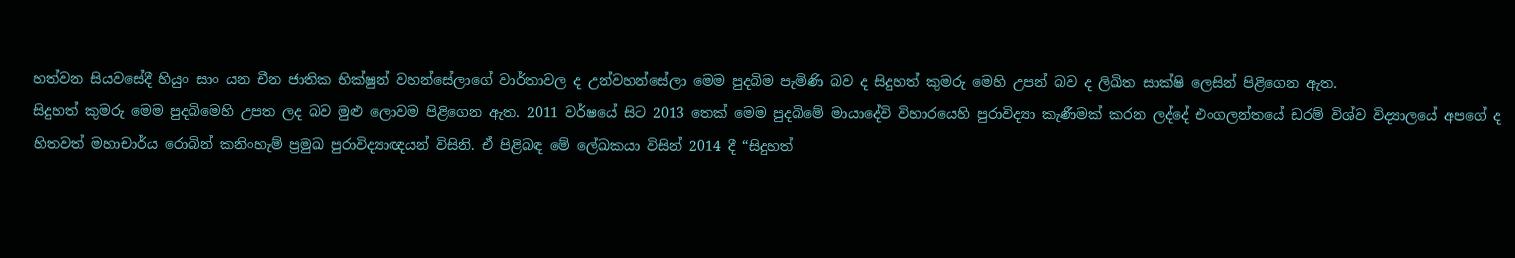හත්වන සියවසේදී හියුං සාං යන චීන ජාතික භික්ෂුන් වහන්සේලාගේ වාර්තාවල ද උන්වහන්සේලා මෙම පුදබිම පැමිණි බව ද සිදුහත් කුමරු මෙහි උපන් බව ද ලිඛිත සාක්ෂි ලෙසින් පිළිගෙන ඇත.
සිදුහත් කුමරු මෙම පුදබිමෙහි උපත ලද බව මුළු ලොවම පිළිගෙන ඇත. 2011 වර්ෂයේ සිට 2013 තෙක් මෙම පුදබිමේ මායාදේවි විහාරයෙහි පුරාවිද්‍යා කැණීමක් කරන ලද්දේ එංගලන්තයේ ඩරම් විශ්ව විද්‍යාලයේ අපගේ ද හිතවත් මහාචාර්ය රොබින් කනිංහැම් ප්‍රමුඛ පුරාවිද්‍යාඥයන් විසිනි. ඒ පිළිබඳ මේ ලේඛකයා විසින් 2014 දී “සිදුහත්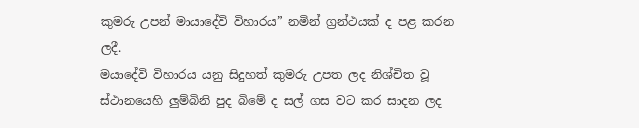කුමරු උපන් මායාදේවි විහාරය” නමින් ග්‍රන්ථයක් ද පළ කරන ලදී.
මයාදේවි විහාරය යනු සිදුහත් කුමරු උපත ලද නිශ්චිත වූ ස්ථානයෙහි ලුම්බිනි පුද බිමේ ද සල් ගස වට කර සාදන ලද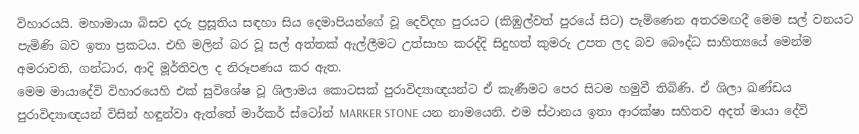විහාරයයි. මහාමායා ‍බිසව දරු ප්‍රසූතිය සඳහා සිය දෙමාපියන්ගේ වූ දෙව්දහ පුරයට (කිඹුල්වත් පුරයේ සිට) පැමිණෙන අතරමඟදී මෙම සල් වනයට පැමිණි බව ඉතා ප්‍රකටය. එහි මලින් බර වූ සල් අත්තක් ඇල්ලීමට උත්සාහ කරද්දි සිදුහත් කුමරු උපත ලද බව බෞද්ධ සාහිත්‍යයේ මෙන්ම අමරාවති, ගන්ධාර, ආදි මූර්තිවල ද නිරූපණය කර ඇත.
මෙම මායාදේවි විහාරයෙහි එක් සුවිශේෂ වූ ශිලාමය කොටසක් පුරාවිද්‍යාඥයන්ට ඒ කැණීමට පෙර සිටම හමුවී තිබිණි. ඒ ශිලා ඛණ්ඩය පුරාවිද්‍යාඥයන් විසින් හඳුන්වා ඇත්තේ මාර්කර් ස්ටෝන් MARKER STONE යන නාමයෙනි. එම ස්ථානය ඉතා ආරක්ෂා සහිතව අදත් මායා දේවි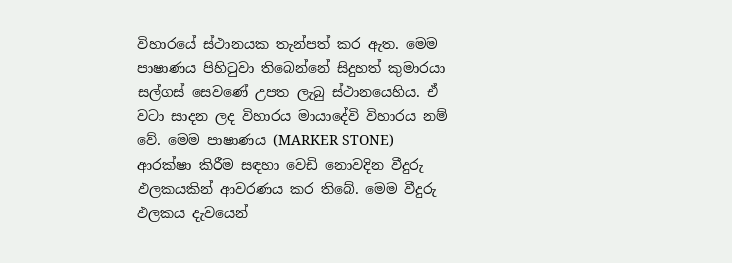විහාරයේ ස්ථානයක තැන්පත් කර ඇත. මෙම පාෂාණය පිහිටුවා තිබෙන්නේ සිදුහත් කුමාරයා සල්ගස් සෙවණේ උපත ලැබු ස්ථානයෙහිය. ඒ වටා සාදන ලද විහාරය මායාදේවි විහාරය නම් වේ. මෙම පාෂාණය (MARKER STONE) ආරක්ෂා කිරීම සඳහා වෙඩි නොවදින වීදුරු ඵලකයකින් ආවරණය කර තිබේ. මෙම වීදුරු ඵලකය දැවයෙන්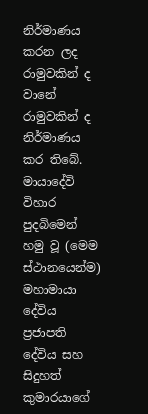නිර්මාණය කරන ලද රාමුවකින් ද වානේ රාමුවකින් ද නිර්මාණය කර තිබේ.
මායාදේවි විහාර පුදබිමෙන් හමු වූ (මෙම ස්ථානයෙන්ම) මහාමායා දේවිය ප්‍රජාපති දේවිය සහ සිදුහත් කුමාරයාගේ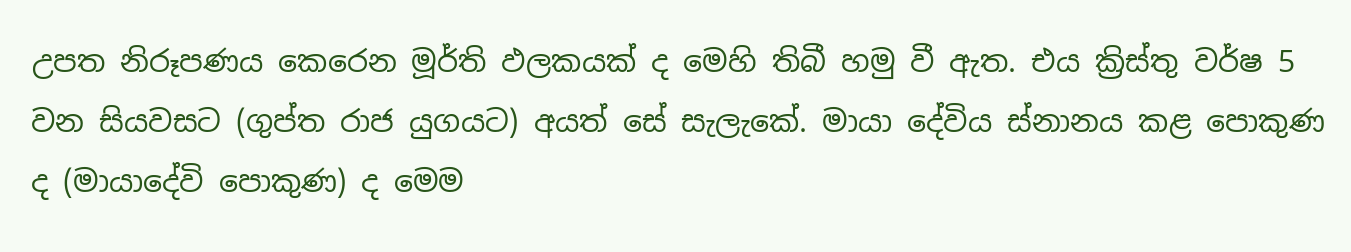උපත නිරූපණය කෙරෙන මූර්ති ඵලකයක් ද මෙහි තිබී හමු වී ඇත. එය ක්‍රිස්තු වර්ෂ 5 වන සියවසට (ගුප්ත රාජ යුගයට) අයත් සේ සැලැකේ. මායා දේවිය ස්නානය කළ පොකුණ ද (මායාදේවි පොකුණ) ද මෙම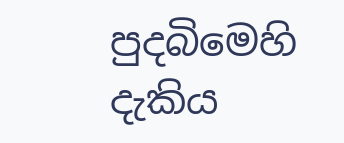පුදබිමෙහි දැකිය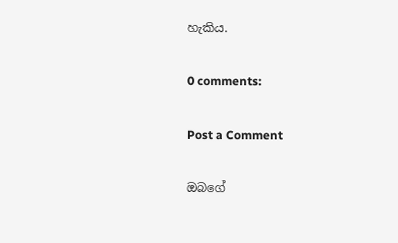හැකිය.

0 comments:

Post a Comment

ඔබගේ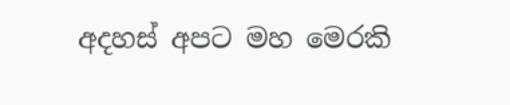අදහස් අපට මහ මෙරකි